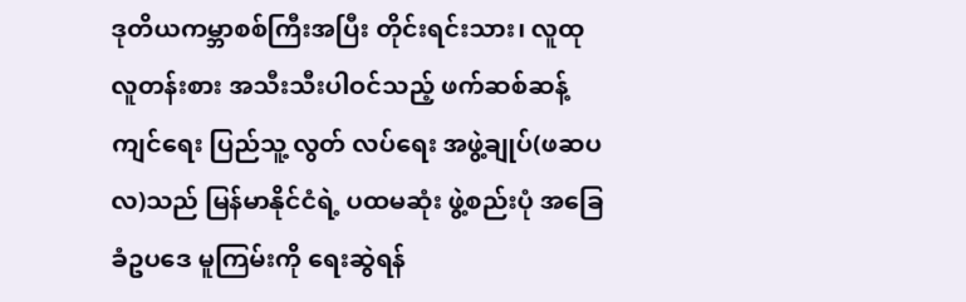ဒုတိယကမ္ဘာစစ်ကြီးအပြီး တိုင်းရင်းသား၊ လူထုလူတန်းစား အသီးသီးပါဝင်သည့် ဖက်ဆစ်ဆန့်ကျင်ရေး ပြည်သူ့ လွတ် လပ်ရေး အဖွဲ့ချုပ်(ဖဆပလ)သည် မြန်မာနိုင်ငံရဲ့ ပထမဆုံး ဖွဲ့စည်းပုံ အခြေခံဥပဒေ မူကြမ်းကို ရေးဆွဲရန်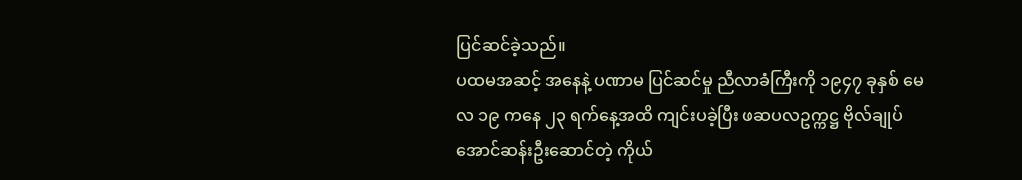ပြင်ဆင်ခဲ့သည်။
ပထမအဆင့် အနေနဲ့ ပဏာမ ပြင်ဆင်မှု ညီလာခံကြီးကို ၁၉၄၇ ခုနှစ် မေလ ၁၉ ကနေ ၂၃ ရက်နေ့အထိ ကျင်းပခဲ့ပြီး ဖဆပလဥက္ကဋ္ဌ ဗိုလ်ချုပ်အောင်ဆန်းဦးဆောင်တဲ့ ကိုယ်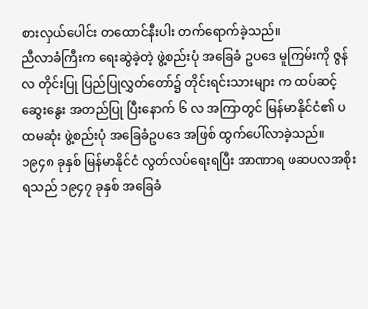စားလှယ်ပေါင်း တထောင်နီးပါး တက်ရောက်ခဲ့သည်။
ညီလာခံကြီးက ရေးဆွဲခဲ့တဲ့ ဖွဲ့စည်းပုံ အခြေခံ ဥပဒေ မူကြမ်းကို ဇွန်လ တိုင်းပြု ပြည်ပြုလွှတ်တော်၌ တိုင်းရင်းသားများ က ထပ်ဆင့်ဆွေးနွေး အတည်ပြု ပြီးနောက် ၆ လ အကြာတွင် မြန်မာနိုင်ငံ၏ ပထမဆုံး ဖွဲ့စည်းပုံ အခြေခံဥပဒေ အဖြစ် ထွက်ပေါ်လာခဲ့သည်။
၁၉၄၈ ခုနှစ် မြန်မာနိုင်ငံ လွတ်လပ်ရေးရပြီး အာဏာရ ဖဆပလအစိုးရသည် ၁၉၄၇ ခုနှစ် အခြေခံ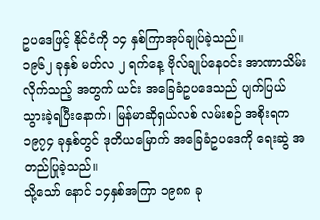ဥပဒေဖြင့် နိုင်ငံကို ၁၄ နှစ်ကြာအုပ်ချုပ်ခဲ့သည်။
၁၉၆၂ ခုနှစ် မတ်လ ၂ ရက်နေ့ ဗိုလ်ချုပ်နေဝင်း အာဏာသိမ်းလိုက်သည့် အတွက် ယင်း အခြေခံဥပဒေသည် ပျက်ပြယ် သွားခဲ့ရပြီးနောက်၊ မြန်မာဆိုရှယ်လစ် လမ်းစဉ် အစိုးရက ၁၉၇၄ ခုနှစ်တွင် ဒုတိယမြောက် အခြေခံဥပဒေကို ရေးဆွဲ အတည်ပြုခဲ့သည်။
သို့သော် နောင် ၁၄နှစ်အကြာ ၁၉၈၈ ခု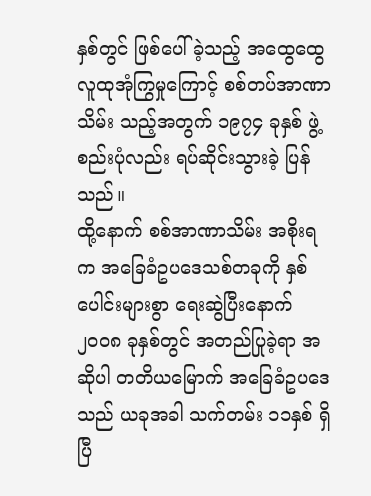နှစ်တွင် ဖြစ်ပေါ်ခဲ့သည့် အထွေထွေ လူထုအုံကြွမှုကြောင့် စစ်တပ်အာဏာသိမ်း သည့်အတွက် ၁၉၇၄ ခုနှစ် ဖွဲ့စည်းပုံလည်း ရပ်ဆိုင်းသွားခဲ့ ပြန်သည်။
ထို့နောက် စစ်အာဏာသိမ်း အစိုးရက အခြေခံဥပဒေသစ်တခုကို နှစ်ပေါင်းများစွာ ရေးဆွဲပြီးနောက် ၂၀၀၈ ခုနှစ်တွင် အတည်ပြုခဲ့ရာ အဆိုပါ တတိယမြောက် အခြေခံဥပဒေသည် ယခုအခါ သက်တမ်း ၁၁နှစ် ရှိပြီ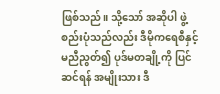ဖြစ်သည်။ သို့သော် အဆိုပါ ဖွဲ့စည်းပုံသည်လည်း ဒီမိုကရေစီနှင့် မညီညွတ်၍ ပုဒ်မတချို့ကို ပြင်ဆင်ရန် အမျိုးသား ဒီ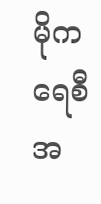မိုကရေစီအ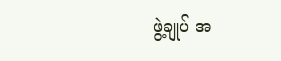ဖွဲ့ချုပ် အ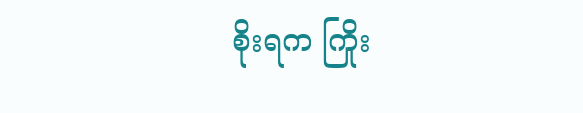စိုးရက ကြိုး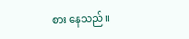စား နေသည်။